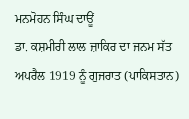ਮਨਮੋਹਨ ਸਿੰਘ ਦਾਊਂ
ਡਾ. ਕਸ਼ਮੀਰੀ ਲਾਲ ਜ਼ਾਕਿਰ ਦਾ ਜਨਮ ਸੱਤ ਅਪਰੈਲ 1919 ਨੂੰ ਗੁਜਰਾਤ (ਪਾਕਿਸਤਾਨ)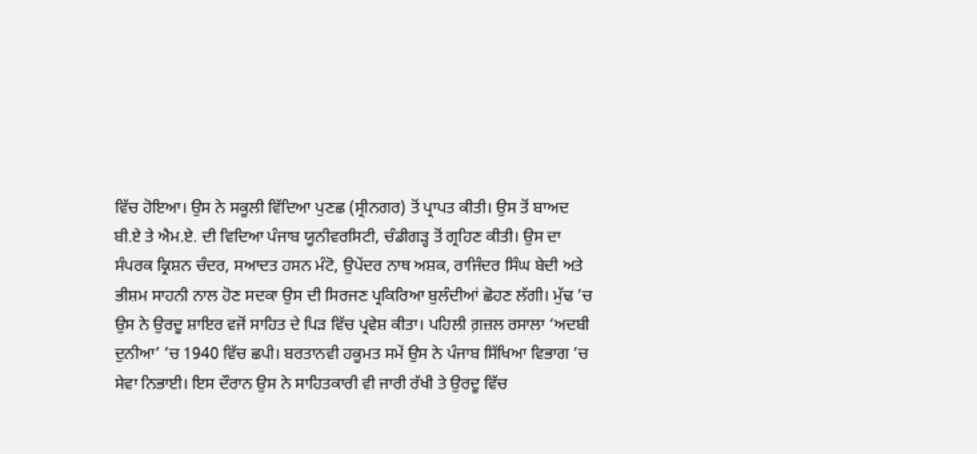ਵਿੱਚ ਹੋਇਆ। ਉਸ ਨੇ ਸਕੂਲੀ ਵਿੱਦਿਆ ਪੁਣਛ (ਸ੍ਰੀਨਗਰ) ਤੋਂ ਪ੍ਰਾਪਤ ਕੀਤੀ। ਉਸ ਤੋਂ ਬਾਅਦ ਬੀ.ਏ ਤੇ ਐਮ.ਏ. ਦੀ ਵਿਦਿਆ ਪੰਜਾਬ ਯੂਨੀਵਰਸਿਟੀ, ਚੰਡੀਗੜ੍ਹ ਤੋਂ ਗ੍ਰਹਿਣ ਕੀਤੀ। ਉਸ ਦਾ ਸੰਪਰਕ ਕ੍ਰਿਸ਼ਨ ਚੰਦਰ, ਸਆਦਤ ਹਸਨ ਮੰਟੋ, ਉਪੇਂਦਰ ਨਾਥ ਅਸ਼ਕ, ਰਾਜਿੰਦਰ ਸਿੰਘ ਬੇਦੀ ਅਤੇ ਭੀਸ਼ਮ ਸਾਹਨੀ ਨਾਲ ਹੋਣ ਸਦਕਾ ਉਸ ਦੀ ਸਿਰਜਣ ਪ੍ਰਕਿਰਿਆ ਬੁਲੰਦੀਆਂ ਛੋਹਣ ਲੱਗੀ। ਮੁੱਢ ’ਚ ਉਸ ਨੇ ਉਰਦੂ ਸ਼ਾਇਰ ਵਜੋਂ ਸਾਹਿਤ ਦੇ ਪਿੜ ਵਿੱਚ ਪ੍ਰਵੇਸ਼ ਕੀਤਾ। ਪਹਿਲੀ ਗ਼ਜ਼ਲ ਰਸਾਲਾ ‘ਅਦਬੀ ਦੁਨੀਆ’ ’ਚ 1940 ਵਿੱਚ ਛਪੀ। ਬਰਤਾਨਵੀ ਹਕੂਮਤ ਸਮੇਂ ਉਸ ਨੇ ਪੰਜਾਬ ਸਿੱਖਿਆ ਵਿਭਾਗ ’ਚ ਸੇਵਾ ਨਿਭਾਈ। ਇਸ ਦੌਰਾਨ ਉਸ ਨੇ ਸਾਹਿਤਕਾਰੀ ਵੀ ਜਾਰੀ ਰੱਖੀ ਤੇ ਉਰਦੂ ਵਿੱਚ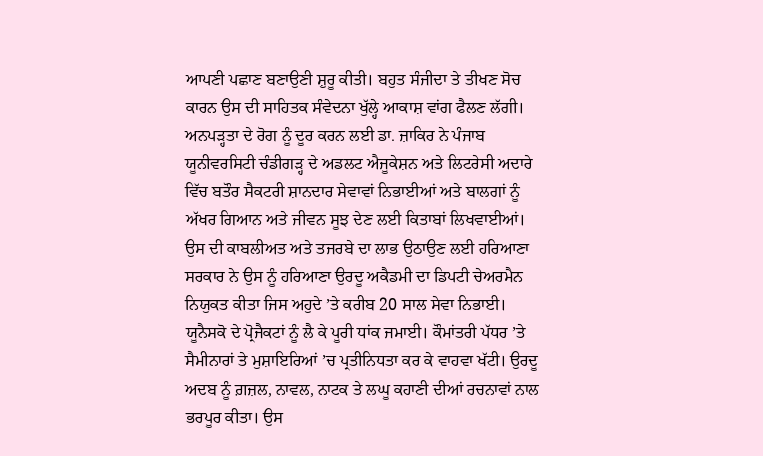ਆਪਣੀ ਪਛਾਣ ਬਣਾਉਣੀ ਸ਼ੁਰੂ ਕੀਤੀ। ਬਹੁਤ ਸੰਜੀਦਾ ਤੇ ਤੀਖਣ ਸੋਚ ਕਾਰਨ ਉਸ ਦੀ ਸਾਹਿਤਕ ਸੰਵੇਦਨਾ ਖੁੱਲ੍ਹੇ ਆਕਾਸ਼ ਵਾਂਗ ਫੈਲਣ ਲੱਗੀ। ਅਨਪੜ੍ਹਤਾ ਦੇ ਰੋਗ ਨੂੰ ਦੂਰ ਕਰਨ ਲਈ ਡਾ. ਜ਼ਾਕਿਰ ਨੇ ਪੰਜਾਬ ਯੂਨੀਵਰਸਿਟੀ ਚੰਡੀਗੜ੍ਹ ਦੇ ਅਡਲਟ ਐਜੂਕੇਸ਼ਨ ਅਤੇ ਲਿਟਰੇਸੀ ਅਦਾਰੇ ਵਿੱਚ ਬਤੌਰ ਸੈਕਟਰੀ ਸ਼ਾਨਦਾਰ ਸੇਵਾਵਾਂ ਨਿਭਾਈਆਂ ਅਤੇ ਬਾਲਗਾਂ ਨੂੰ ਅੱਖਰ ਗਿਆਨ ਅਤੇ ਜੀਵਨ ਸੂਝ ਦੇਣ ਲਈ ਕਿਤਾਬਾਂ ਲਿਖਵਾਈਆਂ। ਉਸ ਦੀ ਕਾਬਲੀਅਤ ਅਤੇ ਤਜਰਬੇ ਦਾ ਲਾਭ ਉਠਾਉਣ ਲਈ ਹਰਿਆਣਾ ਸਰਕਾਰ ਨੇ ਉਸ ਨੂੰ ਹਰਿਆਣਾ ਉਰਦੂ ਅਕੈਡਮੀ ਦਾ ਡਿਪਟੀ ਚੇਅਰਮੈਨ ਨਿਯੁਕਤ ਕੀਤਾ ਜਿਸ ਅਹੁਦੇ ’ਤੇ ਕਰੀਬ 20 ਸਾਲ ਸੇਵਾ ਨਿਭਾਈ।
ਯੂਨੈਸਕੋ ਦੇ ਪ੍ਰੋਜੈਕਟਾਂ ਨੂੰ ਲੈ ਕੇ ਪੂਰੀ ਧਾਂਕ ਜਮਾਈ। ਕੌਮਾਂਤਰੀ ਪੱਧਰ ’ਤੇ ਸੈਮੀਨਾਰਾਂ ਤੇ ਮੁਸ਼ਾਇਰਿਆਂ ’ਚ ਪ੍ਰਤੀਨਿਧਤਾ ਕਰ ਕੇ ਵਾਹਵਾ ਖੱਟੀ। ਉਰਦੂ ਅਦਬ ਨੂੰ ਗ਼ਜ਼ਲ, ਨਾਵਲ, ਨਾਟਕ ਤੇ ਲਘੂ ਕਹਾਣੀ ਦੀਆਂ ਰਚਨਾਵਾਂ ਨਾਲ ਭਰਪੂਰ ਕੀਤਾ। ਉਸ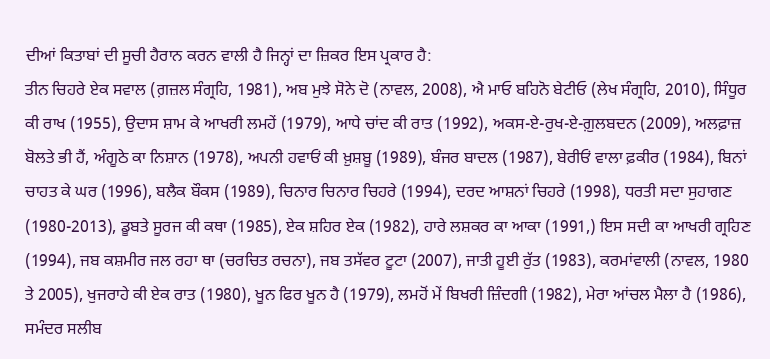ਦੀਆਂ ਕਿਤਾਬਾਂ ਦੀ ਸੂਚੀ ਹੈਰਾਨ ਕਰਨ ਵਾਲੀ ਹੈ ਜਿਨ੍ਹਾਂ ਦਾ ਜ਼ਿਕਰ ਇਸ ਪ੍ਰਕਾਰ ਹੈ:
ਤੀਨ ਚਿਹਰੇ ਏਕ ਸਵਾਲ (ਗ਼ਜ਼ਲ ਸੰਗ੍ਰਹਿ, 1981), ਅਬ ਮੁਝੇ ਸੋਨੇ ਦੋ (ਨਾਵਲ, 2008), ਐ ਮਾਓ ਬਹਿਨੋ ਬੇਟੀਓ (ਲੇਖ ਸੰਗ੍ਰਹਿ, 2010), ਸਿੰਧੂਰ ਕੀ ਰਾਖ (1955), ਉਦਾਸ ਸ਼ਾਮ ਕੇ ਆਖਰੀ ਲਮਹੇਂ (1979), ਆਧੇ ਚਾਂਦ ਕੀ ਰਾਤ (1992), ਅਕਸ-ਏ-ਰੁਖ-ਏ-ਗ਼ੁਲਬਦਨ (2009), ਅਲਫ਼ਾਜ਼ ਬੋਲਤੇ ਭੀ ਹੈਂ, ਅੰਗੂਠੇ ਕਾ ਨਿਸ਼ਾਨ (1978), ਅਪਨੀ ਹਵਾਓਂ ਕੀ ਖ਼ੁਸ਼ਬੂ (1989), ਬੰਜਰ ਬਾਦਲ (1987), ਬੇਰੀਓਂ ਵਾਲਾ ਫ਼ਕੀਰ (1984), ਬਿਨਾਂ ਚਾਹਤ ਕੇ ਘਰ (1996), ਬਲੈਕ ਬੌਕਸ (1989), ਚਿਨਾਰ ਚਿਨਾਰ ਚਿਹਰੇ (1994), ਦਰਦ ਆਸ਼ਨਾਂ ਚਿਹਰੇ (1998), ਧਰਤੀ ਸਦਾ ਸੁਹਾਗਣ (1980-2013), ਡੂਬਤੇ ਸੂਰਜ ਕੀ ਕਥਾ (1985), ਏਕ ਸ਼ਹਿਰ ਏਕ (1982), ਹਾਰੇ ਲਸ਼ਕਰ ਕਾ ਆਕਾ (1991,) ਇਸ ਸਦੀ ਕਾ ਆਖਰੀ ਗ੍ਰਹਿਣ (1994), ਜਬ ਕਸ਼ਮੀਰ ਜਲ ਰਹਾ ਥਾ (ਚਰਚਿਤ ਰਚਨਾ), ਜਬ ਤਸੱਵਰ ਟੂਟਾ (2007), ਜਾਤੀ ਹੂਈ ਰੁੱਤ (1983), ਕਰਮਾਂਵਾਲੀ (ਨਾਵਲ, 1980 ਤੇ 2005), ਖੁਜਰਾਹੇ ਕੀ ਏਕ ਰਾਤ (1980), ਖੂਨ ਫਿਰ ਖੂਨ ਹੈ (1979), ਲਮਹੋਂ ਮੇਂ ਬਿਖਰੀ ਜ਼ਿੰਦਗੀ (1982), ਮੇਰਾ ਆਂਚਲ ਮੈਲਾ ਹੈ (1986), ਸਮੰਦਰ ਸਲੀਬ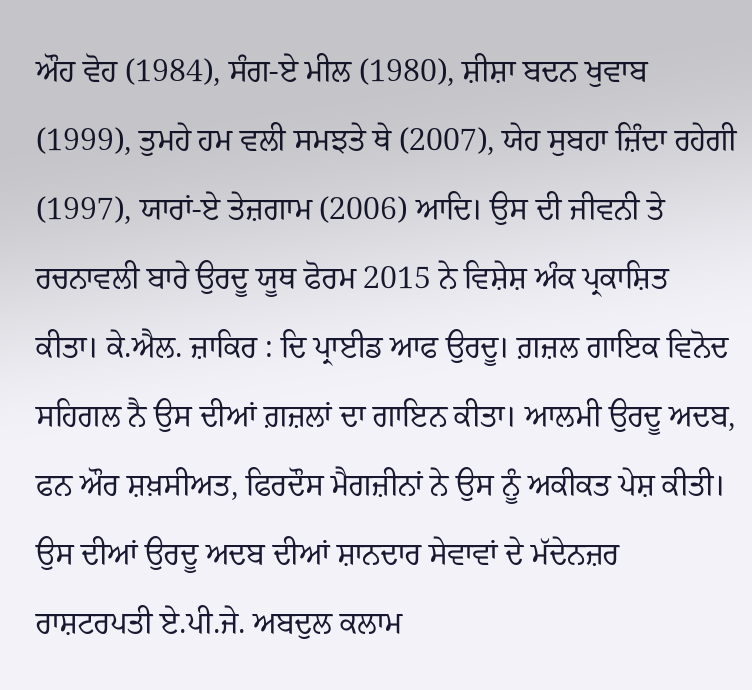ਔਹ ਵੋਹ (1984), ਸੰਗ-ਏ ਮੀਲ (1980), ਸ਼ੀਸ਼ਾ ਬਦਨ ਖੁਵਾਬ (1999), ਤੁਮਹੇ ਹਮ ਵਲੀ ਸਮਝਤੇ ਥੇ (2007), ਯੇਹ ਸੁਬਹਾ ਜ਼ਿੰਦਾ ਰਹੇਗੀ (1997), ਯਾਰਾਂ-ਏ ਤੇਜ਼ਗਾਮ (2006) ਆਦਿ। ਉਸ ਦੀ ਜੀਵਨੀ ਤੇ ਰਚਨਾਵਲੀ ਬਾਰੇ ਉਰਦੂ ਯੂਥ ਫੋਰਮ 2015 ਨੇ ਵਿਸ਼ੇਸ਼ ਅੰਕ ਪ੍ਰਕਾਸ਼ਿਤ ਕੀਤਾ। ਕੇ.ਐਲ. ਜ਼ਾਕਿਰ : ਦਿ ਪ੍ਰਾਈਡ ਆਫ ਉਰਦੂ। ਗ਼ਜ਼ਲ ਗਾਇਕ ਵਿਨੋਦ ਸਹਿਗਲ ਨੈ ਉਸ ਦੀਆਂ ਗ਼ਜ਼ਲਾਂ ਦਾ ਗਾਇਨ ਕੀਤਾ। ਆਲਮੀ ਉਰਦੂ ਅਦਬ, ਫਨ ਔਰ ਸ਼ਖ਼ਸੀਅਤ, ਫਿਰਦੌਸ ਮੈਗਜ਼ੀਨਾਂ ਨੇ ਉਸ ਨੂੰ ਅਕੀਕਤ ਪੇਸ਼ ਕੀਤੀ। ਉਸ ਦੀਆਂ ਉਰਦੂ ਅਦਬ ਦੀਆਂ ਸ਼ਾਨਦਾਰ ਸੇਵਾਵਾਂ ਦੇ ਮੱਦੇਨਜ਼ਰ ਰਾਸ਼ਟਰਪਤੀ ਏ.ਪੀ.ਜੇ. ਅਬਦੁਲ ਕਲਾਮ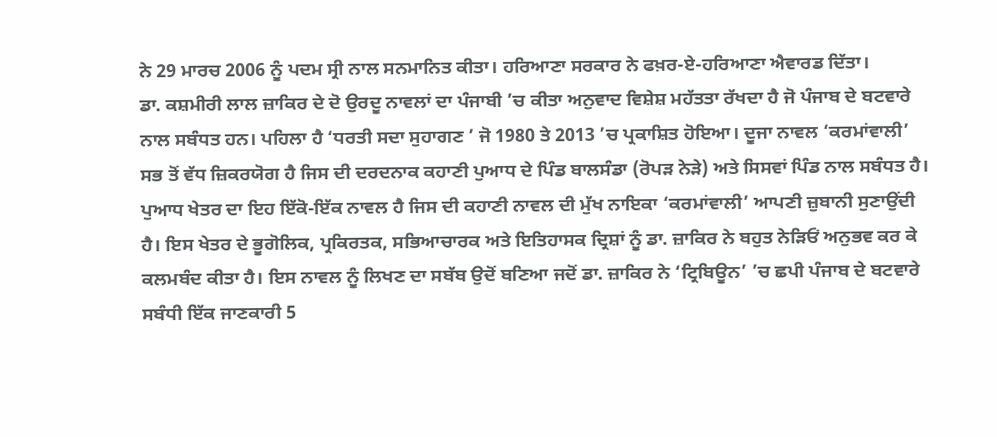ਨੇ 29 ਮਾਰਚ 2006 ਨੂੰ ਪਦਮ ਸ੍ਰੀ ਨਾਲ ਸਨਮਾਨਿਤ ਕੀਤਾ। ਹਰਿਆਣਾ ਸਰਕਾਰ ਨੇ ਫਖ਼ਰ-ਏ-ਹਰਿਆਣਾ ਐਵਾਰਡ ਦਿੱਤਾ।
ਡਾ. ਕਸ਼ਮੀਰੀ ਲਾਲ ਜ਼ਾਕਿਰ ਦੇ ਦੋ ਉਰਦੂ ਨਾਵਲਾਂ ਦਾ ਪੰਜਾਬੀ ’ਚ ਕੀਤਾ ਅਨੁਵਾਦ ਵਿਸ਼ੇਸ਼ ਮਹੱਤਤਾ ਰੱਖਦਾ ਹੈ ਜੋ ਪੰਜਾਬ ਦੇ ਬਟਵਾਰੇ ਨਾਲ ਸਬੰਧਤ ਹਨ। ਪਹਿਲਾ ਹੈ ‘ਧਰਤੀ ਸਦਾ ਸੁਹਾਗਣ ’ ਜੋ 1980 ਤੇ 2013 ’ਚ ਪ੍ਰਕਾਸ਼ਿਤ ਹੋਇਆ। ਦੂਜਾ ਨਾਵਲ ‘ਕਰਮਾਂਵਾਲੀ’ ਸਭ ਤੋਂ ਵੱਧ ਜ਼ਿਕਰਯੋਗ ਹੈ ਜਿਸ ਦੀ ਦਰਦਨਾਕ ਕਹਾਣੀ ਪੁਆਧ ਦੇ ਪਿੰਡ ਬਾਲਸੰਡਾ (ਰੋਪੜ ਨੇੜੇ) ਅਤੇ ਸਿਸਵਾਂ ਪਿੰਡ ਨਾਲ ਸਬੰਧਤ ਹੈ। ਪੁਆਧ ਖੇਤਰ ਦਾ ਇਹ ਇੱਕੋ-ਇੱਕ ਨਾਵਲ ਹੈ ਜਿਸ ਦੀ ਕਹਾਣੀ ਨਾਵਲ ਦੀ ਮੁੱਖ ਨਾਇਕਾ ‘ਕਰਮਾਂਵਾਲੀ’ ਆਪਣੀ ਜ਼ੁਬਾਨੀ ਸੁਣਾਉਂਦੀ ਹੈ। ਇਸ ਖੇਤਰ ਦੇ ਭੂਗੋਲਿਕ, ਪ੍ਰਕਿਰਤਕ, ਸਭਿਆਚਾਰਕ ਅਤੇ ਇਤਿਹਾਸਕ ਦ੍ਰਿਸ਼ਾਂ ਨੂੰ ਡਾ. ਜ਼ਾਕਿਰ ਨੇ ਬਹੁਤ ਨੇੜਿਓਂ ਅਨੁਭਵ ਕਰ ਕੇ ਕਲਮਬੰਦ ਕੀਤਾ ਹੈ। ਇਸ ਨਾਵਲ ਨੂੰ ਲਿਖਣ ਦਾ ਸਬੱਬ ਉਦੋਂ ਬਣਿਆ ਜਦੋਂ ਡਾ. ਜ਼ਾਕਿਰ ਨੇ ‘ਟ੍ਰਿਬਿਊਨ’ ’ਚ ਛਪੀ ਪੰਜਾਬ ਦੇ ਬਟਵਾਰੇ ਸਬੰਧੀ ਇੱਕ ਜਾਣਕਾਰੀ 5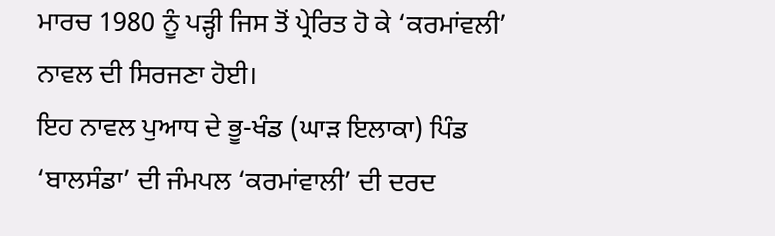ਮਾਰਚ 1980 ਨੂੰ ਪੜ੍ਹੀ ਜਿਸ ਤੋਂ ਪ੍ਰੇਰਿਤ ਹੋ ਕੇ ‘ਕਰਮਾਂਵਲੀ’ ਨਾਵਲ ਦੀ ਸਿਰਜਣਾ ਹੋਈ।
ਇਹ ਨਾਵਲ ਪੁਆਧ ਦੇ ਭੂ-ਖੰਡ (ਘਾੜ ਇਲਾਕਾ) ਪਿੰਡ ‘ਬਾਲਸੰਡਾ’ ਦੀ ਜੰਮਪਲ ‘ਕਰਮਾਂਵਾਲੀ’ ਦੀ ਦਰਦ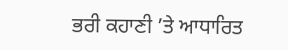ਭਰੀ ਕਹਾਣੀ ’ਤੇ ਆਧਾਰਿਤ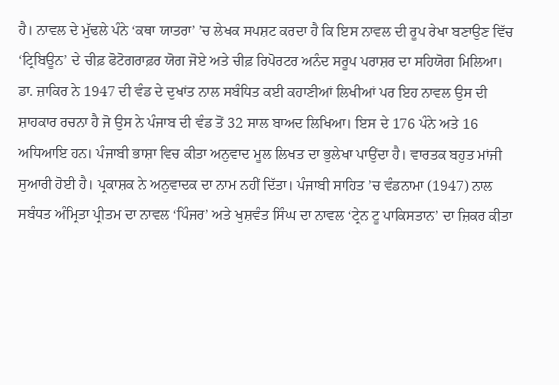ਹੈ। ਨਾਵਲ ਦੇ ਮੁੱਢਲੇ ਪੰਨੇ ‘ਕਥਾ ਯਾਤਰਾ’ ’ਚ ਲੇਖਕ ਸਪਸ਼ਟ ਕਰਦਾ ਹੈ ਕਿ ਇਸ ਨਾਵਲ ਦੀ ਰੂਪ ਰੇਖਾ ਬਣਾਉਣ ਵਿੱਚ ‘ਟ੍ਰਿਬਿਊਨ’ ਦੇ ਚੀਫ਼ ਫੋਟੋਗਰਾਫ਼ਰ ਯੋਗ ਜੋਏ ਅਤੇ ਚੀਫ਼ ਰਿਪੋਰਟਰ ਅਨੰਦ ਸਰੂਪ ਪਰਾਸ਼ਰ ਦਾ ਸਹਿਯੋਗ ਮਿਲਿਆ। ਡਾ. ਜ਼ਾਕਿਰ ਨੇ 1947 ਦੀ ਵੰਡ ਦੇ ਦੁਖਾਂਤ ਨਾਲ ਸਬੰਧਿਤ ਕਈ ਕਹਾਣੀਆਂ ਲਿਖੀਆਂ ਪਰ ਇਹ ਨਾਵਲ ਉਸ ਦੀ ਸ਼ਾਹਕਾਰ ਰਚਨਾ ਹੈ ਜੋ ਉਸ ਨੇ ਪੰਜਾਬ ਦੀ ਵੰਡ ਤੋਂ 32 ਸਾਲ ਬਾਅਦ ਲਿਖਿਆ। ਇਸ ਦੇ 176 ਪੰਨੇ ਅਤੇ 16 ਅਧਿਆਇ ਹਨ। ਪੰਜਾਬੀ ਭਾਸ਼ਾ ਵਿਚ ਕੀਤਾ ਅਨੁਵਾਦ ਮੂਲ ਲਿਖਤ ਦਾ ਭੁਲੇਖਾ ਪਾਉਂਦਾ ਹੈ। ਵਾਰਤਕ ਬਹੁਤ ਮਾਂਜੀ ਸੁਆਰੀ ਹੋਈ ਹੈ। ਪ੍ਰਕਾਸ਼ਕ ਨੇ ਅਨੁਵਾਦਕ ਦਾ ਨਾਮ ਨਹੀਂ ਦਿੱਤਾ। ਪੰਜਾਬੀ ਸਾਹਿਤ ’ਚ ਵੰਡਨਾਮਾ (1947) ਨਾਲ ਸਬੰਧਤ ਅੰਮ੍ਰਿਤਾ ਪ੍ਰੀਤਮ ਦਾ ਨਾਵਲ ‘ਪਿੰਜਰ’ ਅਤੇ ਖੁਸ਼ਵੰਤ ਸਿੰਘ ਦਾ ਨਾਵਲ ‘ਟ੍ਰੇਨ ਟੂ ਪਾਕਿਸਤਾਨ’ ਦਾ ਜ਼ਿਕਰ ਕੀਤਾ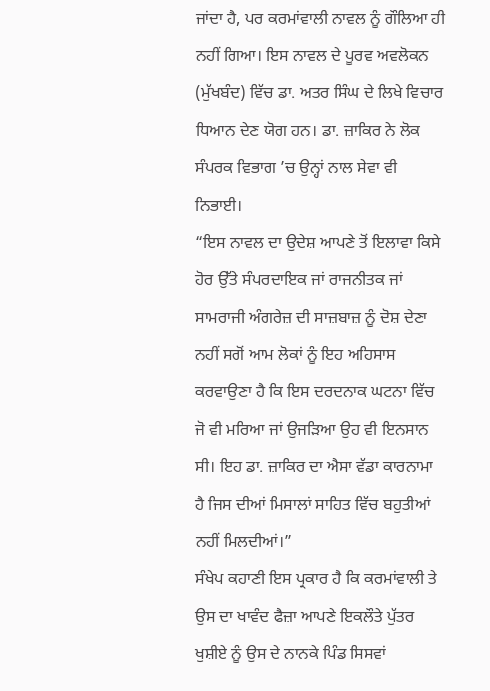ਜਾਂਦਾ ਹੈ, ਪਰ ਕਰਮਾਂਵਾਲੀ ਨਾਵਲ ਨੂੰ ਗੌਲਿਆ ਹੀ ਨਹੀਂ ਗਿਆ। ਇਸ ਨਾਵਲ ਦੇ ਪੂਰਵ ਅਵਲੋਕਨ (ਮੁੱਖਬੰਦ) ਵਿੱਚ ਡਾ. ਅਤਰ ਸਿੰਘ ਦੇ ਲਿਖੇ ਵਿਚਾਰ ਧਿਆਨ ਦੇਣ ਯੋਗ ਹਨ। ਡਾ. ਜ਼ਾਕਿਰ ਨੇ ਲੋਕ ਸੰਪਰਕ ਵਿਭਾਗ ’ਚ ਉਨ੍ਹਾਂ ਨਾਲ ਸੇਵਾ ਵੀ ਨਿਭਾਈ।
“ਇਸ ਨਾਵਲ ਦਾ ਉਦੇਸ਼ ਆਪਣੇ ਤੋਂ ਇਲਾਵਾ ਕਿਸੇ ਹੋਰ ਉੱਤੇ ਸੰਪਰਦਾਇਕ ਜਾਂ ਰਾਜਨੀਤਕ ਜਾਂ ਸਾਮਰਾਜੀ ਅੰਗਰੇਜ਼ ਦੀ ਸਾਜ਼ਬਾਜ਼ ਨੂੰ ਦੋਸ਼ ਦੇਣਾ ਨਹੀਂ ਸਗੋਂ ਆਮ ਲੋਕਾਂ ਨੂੰ ਇਹ ਅਹਿਸਾਸ ਕਰਵਾਉਣਾ ਹੈ ਕਿ ਇਸ ਦਰਦਨਾਕ ਘਟਨਾ ਵਿੱਚ ਜੋ ਵੀ ਮਰਿਆ ਜਾਂ ਉਜੜਿਆ ਉਹ ਵੀ ਇਨਸਾਨ ਸੀ। ਇਹ ਡਾ. ਜ਼ਾਕਿਰ ਦਾ ਐਸਾ ਵੱਡਾ ਕਾਰਨਾਮਾ ਹੈ ਜਿਸ ਦੀਆਂ ਮਿਸਾਲਾਂ ਸਾਹਿਤ ਵਿੱਚ ਬਹੁਤੀਆਂ ਨਹੀਂ ਮਿਲਦੀਆਂ।”
ਸੰਖੇਪ ਕਹਾਣੀ ਇਸ ਪ੍ਰਕਾਰ ਹੈ ਕਿ ਕਰਮਾਂਵਾਲੀ ਤੇ ਉਸ ਦਾ ਖਾਵੰਦ ਫੈਜ਼ਾ ਆਪਣੇ ਇਕਲੌਤੇ ਪੁੱਤਰ ਖੁਸ਼ੀਏ ਨੂੰ ਉਸ ਦੇ ਨਾਨਕੇ ਪਿੰਡ ਸਿਸਵਾਂ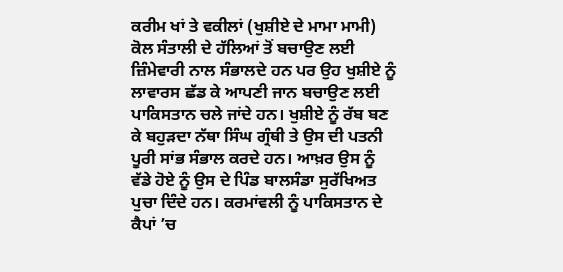ਕਰੀਮ ਖਾਂ ਤੇ ਵਕੀਲਾਂ (ਖੁਸ਼ੀਏ ਦੇ ਮਾਮਾ ਮਾਮੀ) ਕੋਲ ਸੰਤਾਲੀ ਦੇ ਹੱਲਿਆਂ ਤੋਂ ਬਚਾਉਣ ਲਈ ਜ਼ਿੰਮੇਵਾਰੀ ਨਾਲ ਸੰਭਾਲਦੇ ਹਨ ਪਰ ਉਹ ਖੁਸ਼ੀਏ ਨੂੰ ਲਾਵਾਰਸ ਛੱਡ ਕੇ ਆਪਣੀ ਜਾਨ ਬਚਾਉਣ ਲਈ ਪਾਕਿਸਤਾਨ ਚਲੇ ਜਾਂਦੇ ਹਨ। ਖੁਸ਼ੀਏ ਨੂੰ ਰੱਬ ਬਣ ਕੇ ਬਹੁੜਦਾ ਨੱਥਾ ਸਿੰਘ ਗ੍ਰੰਥੀ ਤੇ ਉਸ ਦੀ ਪਤਨੀ ਪੂਰੀ ਸਾਂਭ ਸੰਭਾਲ ਕਰਦੇ ਹਨ। ਆਖ਼ਰ ਉਸ ਨੂੰ ਵੱਡੇ ਹੋਏ ਨੂੰ ਉਸ ਦੇ ਪਿੰਡ ਬਾਲਸੰਡਾ ਸੁਰੱਖਿਅਤ ਪੁਚਾ ਦਿੰਦੇ ਹਨ। ਕਰਮਾਂਵਲੀ ਨੂੰ ਪਾਕਿਸਤਾਨ ਦੇ ਕੈਪਾਂ ’ਚ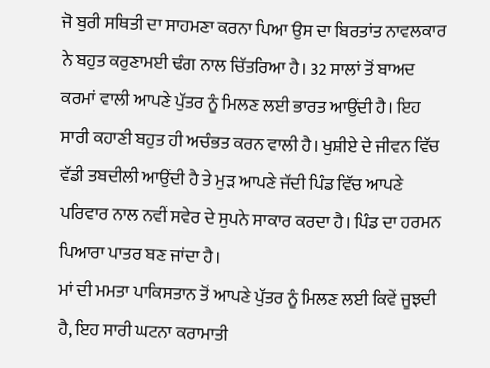ਜੋ ਬੁਰੀ ਸਥਿਤੀ ਦਾ ਸਾਹਮਣਾ ਕਰਨਾ ਪਿਆ ਉਸ ਦਾ ਬਿਰਤਾਂਤ ਨਾਵਲਕਾਰ ਨੇ ਬਹੁਤ ਕਰੁਣਾਮਈ ਢੰਗ ਨਾਲ ਚਿੱਤਰਿਆ ਹੈ। 32 ਸਾਲਾਂ ਤੋਂ ਬਾਅਦ ਕਰਮਾਂ ਵਾਲੀ ਆਪਣੇ ਪੁੱਤਰ ਨੂੰ ਮਿਲਣ ਲਈ ਭਾਰਤ ਆਉਂਦੀ ਹੈ। ਇਹ ਸਾਰੀ ਕਹਾਣੀ ਬਹੁਤ ਹੀ ਅਚੰਭਤ ਕਰਨ ਵਾਲੀ ਹੈ। ਖੁਸ਼ੀਏ ਦੇ ਜੀਵਨ ਵਿੱਚ ਵੱਡੀ ਤਬਦੀਲੀ ਆਉਂਦੀ ਹੈ ਤੇ ਮੁੜ ਆਪਣੇ ਜੱਦੀ ਪਿੰਡ ਵਿੱਚ ਆਪਣੇ ਪਰਿਵਾਰ ਨਾਲ ਨਵੀਂ ਸਵੇਰ ਦੇ ਸੁਪਨੇ ਸਾਕਾਰ ਕਰਦਾ ਹੈ। ਪਿੰਡ ਦਾ ਹਰਮਨ ਪਿਆਰਾ ਪਾਤਰ ਬਣ ਜਾਂਦਾ ਹੈ।
ਮਾਂ ਦੀ ਮਮਤਾ ਪਾਕਿਸਤਾਨ ਤੋਂ ਆਪਣੇ ਪੁੱਤਰ ਨੂੰ ਮਿਲਣ ਲਈ ਕਿਵੇਂ ਜੂਝਦੀ ਹੈ, ਇਹ ਸਾਰੀ ਘਟਨਾ ਕਰਾਮਾਤੀ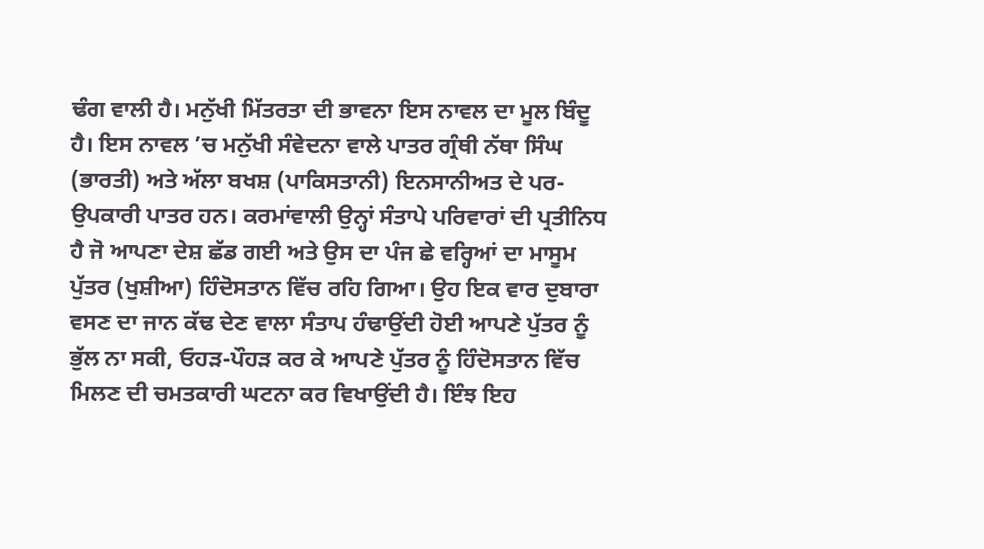ਢੰਗ ਵਾਲੀ ਹੈ। ਮਨੁੱਖੀ ਮਿੱਤਰਤਾ ਦੀ ਭਾਵਨਾ ਇਸ ਨਾਵਲ ਦਾ ਮੂਲ ਬਿੰਦੂ ਹੈ। ਇਸ ਨਾਵਲ ’ਚ ਮਨੁੱਖੀ ਸੰਵੇਦਨਾ ਵਾਲੇ ਪਾਤਰ ਗ੍ਰੰਥੀ ਨੱਥਾ ਸਿੰਘ (ਭਾਰਤੀ) ਅਤੇ ਅੱਲਾ ਬਖਸ਼ (ਪਾਕਿਸਤਾਨੀ) ਇਨਸਾਨੀਅਤ ਦੇ ਪਰ-ਉਪਕਾਰੀ ਪਾਤਰ ਹਨ। ਕਰਮਾਂਵਾਲੀ ਉਨ੍ਹਾਂ ਸੰਤਾਪੇ ਪਰਿਵਾਰਾਂ ਦੀ ਪ੍ਰਤੀਨਿਧ ਹੈ ਜੋ ਆਪਣਾ ਦੇਸ਼ ਛੱਡ ਗਈ ਅਤੇ ਉਸ ਦਾ ਪੰਜ ਛੇ ਵਰ੍ਹਿਆਂ ਦਾ ਮਾਸੂਮ ਪੁੱਤਰ (ਖੁਸ਼ੀਆ) ਹਿੰਦੋਸਤਾਨ ਵਿੱਚ ਰਹਿ ਗਿਆ। ਉਹ ਇਕ ਵਾਰ ਦੁਬਾਰਾ ਵਸਣ ਦਾ ਜਾਨ ਕੱਢ ਦੇਣ ਵਾਲਾ ਸੰਤਾਪ ਹੰਢਾਉਂਦੀ ਹੋਈ ਆਪਣੇ ਪੁੱਤਰ ਨੂੰ ਭੁੱਲ ਨਾ ਸਕੀ, ਓਹੜ-ਪੌਹੜ ਕਰ ਕੇ ਆਪਣੇ ਪੁੱਤਰ ਨੂੰ ਹਿੰਦੋਸਤਾਨ ਵਿੱਚ ਮਿਲਣ ਦੀ ਚਮਤਕਾਰੀ ਘਟਨਾ ਕਰ ਵਿਖਾਉਂਦੀ ਹੈ। ਇੰਝ ਇਹ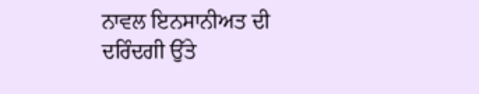ਨਾਵਲ ਇਨਸਾਨੀਅਤ ਦੀ ਦਰਿੰਦਗੀ ਉੱਤੇ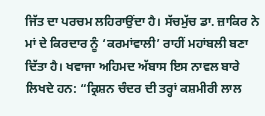ਜਿੱਤ ਦਾ ਪਰਚਮ ਲਹਿਰਾਉਂਦਾ ਹੈ। ਸੱਚਮੁੱਚ ਡਾ. ਜ਼ਾਕਿਰ ਨੇ ਮਾਂ ਦੇ ਕਿਰਦਾਰ ਨੂੰ ‘ਕਰਮਾਂਵਾਲੀ’ ਰਾਹੀਂ ਮਹਾਂਬਲੀ ਬਣਾ ਦਿੱਤਾ ਹੈ। ਖਵਾਜਾ ਅਹਿਮਦ ਅੱਬਾਸ ਇਸ ਨਾਵਲ ਬਾਰੇ ਲਿਖਦੇ ਹਨ: “ਕ੍ਰਿਸ਼ਨ ਚੰਦਰ ਦੀ ਤਰ੍ਹਾਂ ਕਸ਼ਮੀਰੀ ਲਾਲ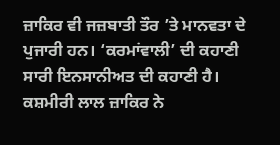ਜ਼ਾਕਿਰ ਵੀ ਜਜ਼ਬਾਤੀ ਤੌਰ ’ਤੇ ਮਾਨਵਤਾ ਦੇ ਪੁਜਾਰੀ ਹਨ। ‘ਕਰਮਾਂਵਾਲੀ’ ਦੀ ਕਹਾਣੀ ਸਾਰੀ ਇਨਸਾਨੀਅਤ ਦੀ ਕਹਾਣੀ ਹੈ। ਕਸ਼ਮੀਰੀ ਲਾਲ ਜ਼ਾਕਿਰ ਨੇ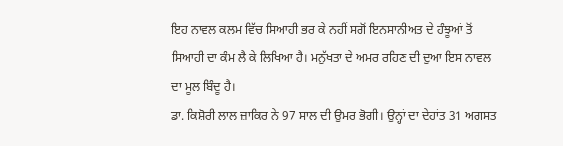ਇਹ ਨਾਵਲ ਕਲਮ ਵਿੱਚ ਸਿਆਹੀ ਭਰ ਕੇ ਨਹੀਂ ਸਗੋਂ ਇਨਸਾਨੀਅਤ ਦੇ ਹੰਝੂਆਂ ਤੋਂ ਸਿਆਹੀ ਦਾ ਕੰਮ ਲੈ ਕੇ ਲਿਖਿਆ ਹੈ। ਮਨੁੱਖਤਾ ਦੇ ਅਮਰ ਰਹਿਣ ਦੀ ਦੁਆ ਇਸ ਨਾਵਲ ਦਾ ਮੂਲ ਬਿੰਦੂ ਹੈ।
ਡਾ. ਕਿਸ਼ੋਰੀ ਲਾਲ ਜ਼ਾਕਿਰ ਨੇ 97 ਸਾਲ ਦੀ ਉਮਰ ਭੋਗੀ। ਉਨ੍ਹਾਂ ਦਾ ਦੇਹਾਂਤ 31 ਅਗਸਤ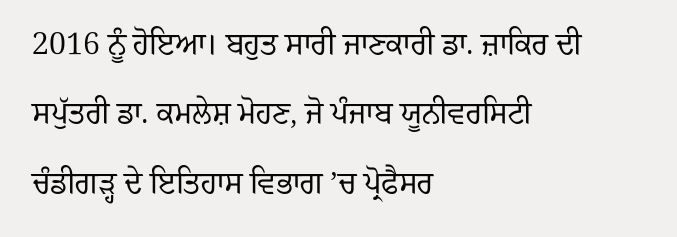2016 ਨੂੰ ਹੋਇਆ। ਬਹੁਤ ਸਾਰੀ ਜਾਣਕਾਰੀ ਡਾ. ਜ਼ਾਕਿਰ ਦੀ ਸਪੁੱਤਰੀ ਡਾ. ਕਮਲੇਸ਼ ਮੋਹਣ, ਜੋ ਪੰਜਾਬ ਯੂਨੀਵਰਸਿਟੀ ਚੰਡੀਗੜ੍ਹ ਦੇ ਇਤਿਹਾਸ ਵਿਭਾਗ ’ਚ ਪ੍ਰੋਫੈਸਰ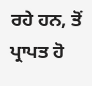ਰਹੇ ਹਨ, ਤੋਂ ਪ੍ਰਾਪਤ ਹੋ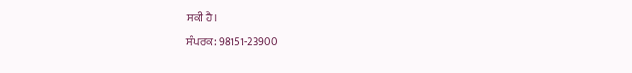ਸਕੀ ਹੈ।
ਸੰਪਰਕ: 98151-23900